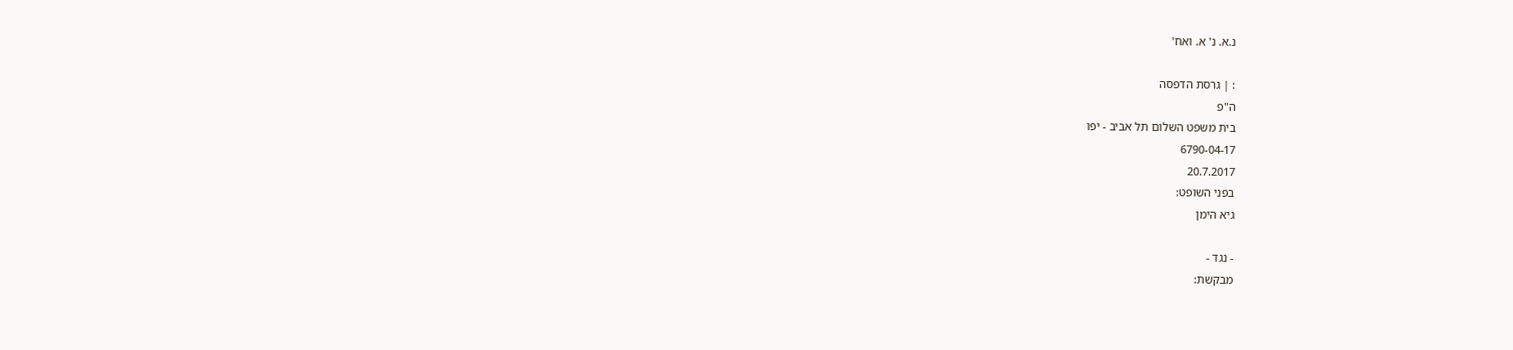נ.א. נ' א. ואח'

: | גרסת הדפסה
ה"פ
בית משפט השלום תל אביב - יפו
6790-04-17
20.7.2017
בפני השופט:
גיא הימן

- נגד -
מבקשת: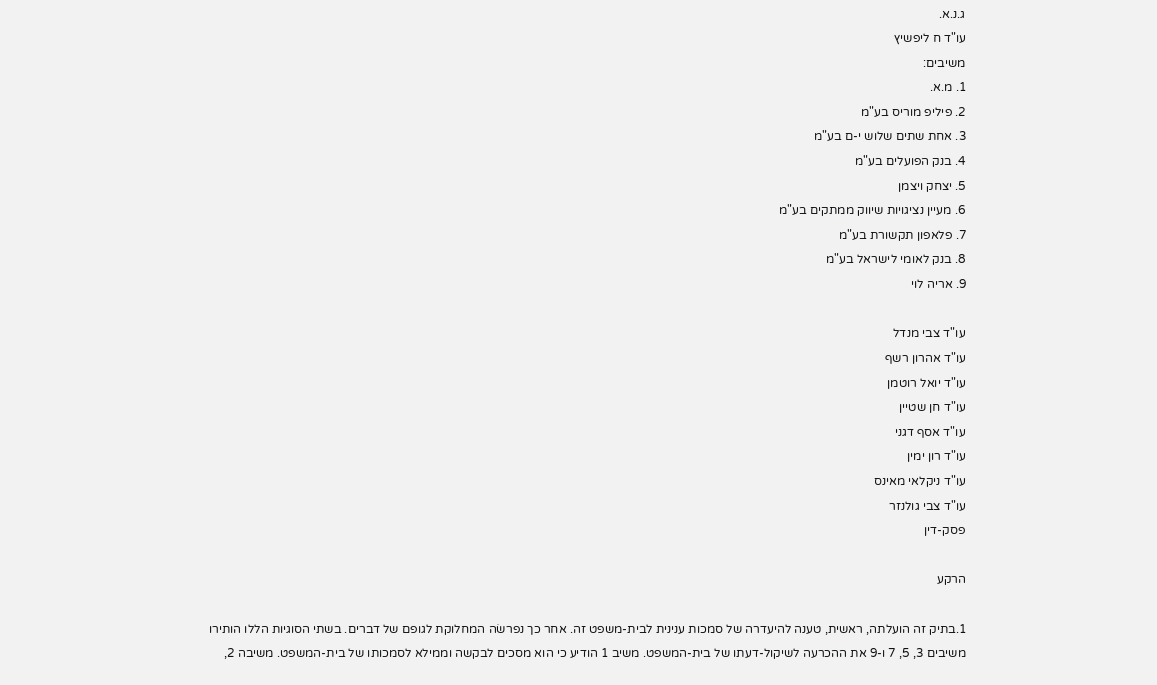ג.נ.א.
עו"ד ח ליפשיץ
משיבים:
1. מ.א.
2. פיליפ מוריס בע"מ
3. אחת שתים שלוש י-ם בע"מ
4. בנק הפועלים בע"מ
5. יצחק ויצמן
6. מעיין נציגויות שיווק ממתקים בע"מ
7. פלאפון תקשורת בע"מ
8. בנק לאומי לישראל בע"מ
9. אריה לוי

עו"ד צבי מנדל
עו"ד אהרון רשף
עו"ד יואל רוטמן
עו"ד חן שטיין
עו"ד אסף דגני
עו"ד רון ימין
עו"ד ניקלאי מאינס
עו"ד צבי גולנזר
פסק-דין

הרקע

1.בתיק זה הועלתה, ראשית, טענה להיעדרה של סמכות ענינית לבית-משפט זה. אחר כך נפרשׂה המחלוקת לגופם של דברים. בשתי הסוגיות הללו הותירו משיבים 3, 5, 7 ו-9 את ההכרעה לשיקול-דעתו של בית-המשפט. משיב 1 הודיע כי הוא מסכים לבקשה וממילא לסמכותו של בית-המשפט. משיבה 2,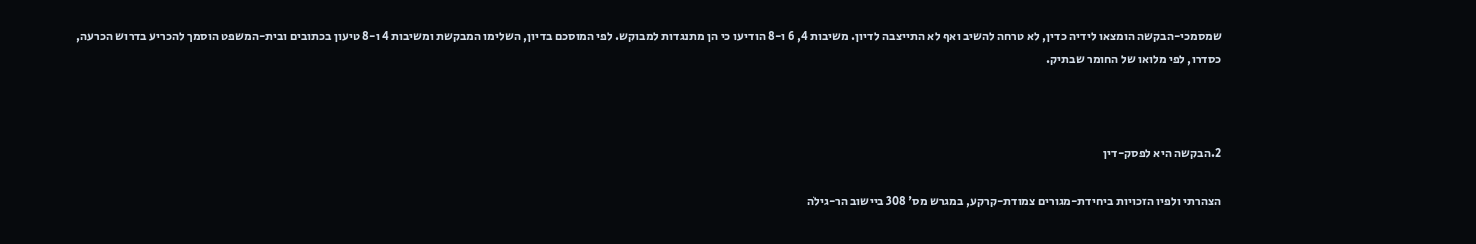שמסמכי-הבקשה הומצאו לידיה כדין, לא טרחה להשיב ואף לא התייצבה לדיון. משיבות 4, 6 ו-8 הודיעו כי הן מתנגדות למבוקש. לפי המוסכם בדיון, השלימו המבקשת ומשיבות 4 ו-8 טיעון בכתובים ובית-המשפט הוסמך להכריע בדרוש הכרעה, כסדרו, לפי מלואו של החומר שבתיק.



2.הבקשה היא לפסק-דין

הצהרתי ולפיו הזכויות ביחידת-מגורים צמודת-קרקע, במגרש מס' 308 ביישוב הר-גילׂה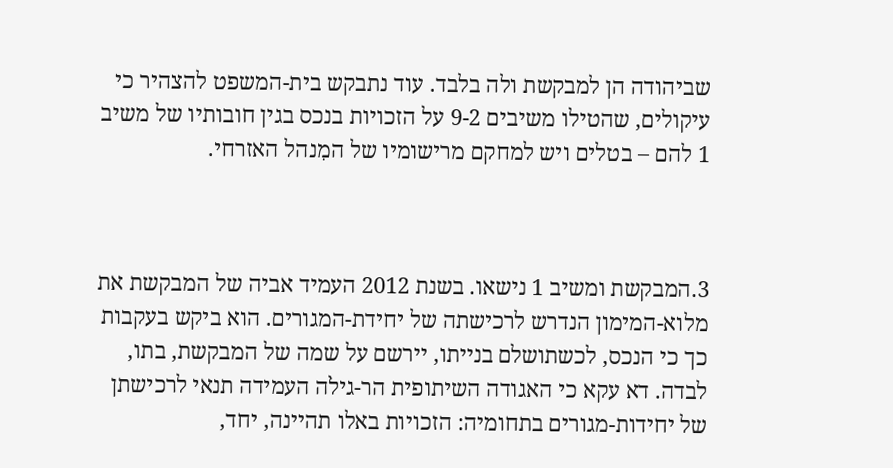שביהודה הן למבקשת ולה בלבד. עוד נתבקש בית-המשפט להצהיר כי עיקולים, שהטילו משיבים 9-2 על הזכויות בנכס בגין חובותיו של משיב 1 להם – בטלים ויש למחקם מרישומיו של המִנהל האזרחי.



3.המבקשת ומשיב 1 נישאו. בשנת 2012 העמיד אביה של המבקשת את מלוא-המימון הנדרש לרכישתה של יחידת-המגורים. הוא ביקש בעקבות כך כי הנכס, לכשתושלם בנייתו, יירשם על שמה של המבקשת, בתו, לבדה. דא עקא כי האגודה השיתופית הר-גילׂה העמידה תנאי לרכישתן של יחידות-מגורים בתחומיה: הזכויות באלו תהיינה, יחד,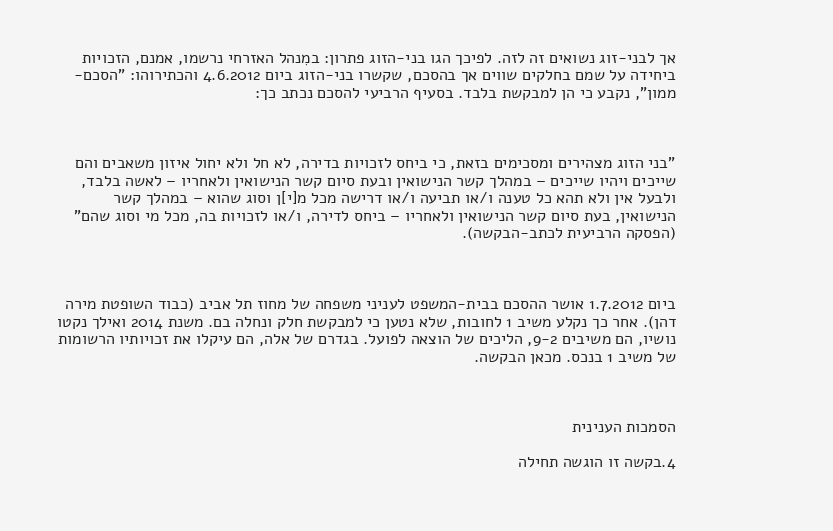אך לבני-זוג נשואים זה לזה. לפיכך הגו בני-הזוג פתרון: במִנהל האזרחי נרשמו, אמנם, הזכויות ביחידה על שמם בחלקים שווים אך בהסכם, שקשרו בני-הזוג ביום 4.6.2012 והכתירוהו: "הסכם-ממון", נקבע כי הן למבקשת בלבד. בסעיף הרביעי להסכם נכתב כך:



"בני הזוג מצהירים ומסכימים בזאת, כי ביחס לזכויות בדירה, לא חל ולא יחול איזון משאבים והם שייכים ויהיו שייכים – במהלך קשר הנישואין ובעת סיום קשר הנישואין ולאחריו – לאשה בלבד, ולבעל אין ולא תהא כל טענה ו/או תביעה ו/או דרישה מכל מ[י]ן וסוג שהוא – במהלך קשר הנישואין, בעת סיום קשר הנישואין ולאחריו – ביחס לדירה, ו/או לזכויות בה, מכל מי וסוג שהם" (הפסקה הרביעית לכתב-הבקשה).



ביום 1.7.2012 אושר ההסכם בבית-המשפט לעניני משפחה של מחוז תל אביב (כבוד השופטת מירה דהן). אחר כך נקלע משיב 1 לחובות, שלא נטען כי למבקשת חלק ונחלה בם. משנת 2014 ואילך נקטו נושיו, הם משיבים 9-2, הליכים של הוצאה לפועל. בגדרם של אלה, הם עיקלו את זכויותיו הרשומות של משיב 1 בנכס. מכאן הבקשה.



הסמכות הענינית

4.בקשה זו הוגשה תחילה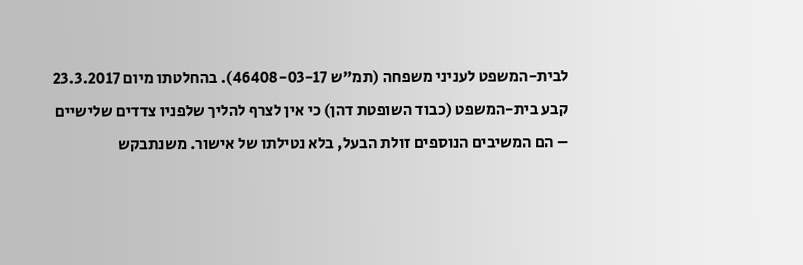לבית-המשפט לעניני משפחה (תמ"ש 46408-03-17). בהחלטתו מיום 23.3.2017 קבע בית-המשפט (כבוד השופטת דהן) כי אין לצרף להליך שלפניו צדדים שלישיים – הם המשיבים הנוספים זולת הבעל, בלא נטילתו של אישור. משנתבקש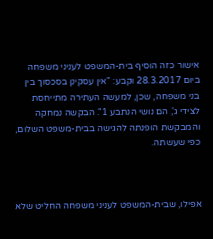אישור כזה הוסיף בית-המשפט לעניני משפחה ביום 28.3.2017 וקבע: "אין עסקינן בסכסוך בין בני משפחה, שכן, למעשה העתירה מתייחסת לצידי ג', הם נושי הנתבע 1". הבקשה נמחקה והמבקשת הופנתה להגישה בבית-משפט השלום, כפי שעשתה.



אפילו, שבית-המשפט לעניני משפחה החליט שלא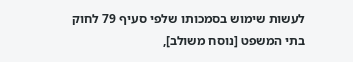לעשות שימוש בסמכותו שלפי סעיף 79 לחוק בתי המשפט [נוסח משולב],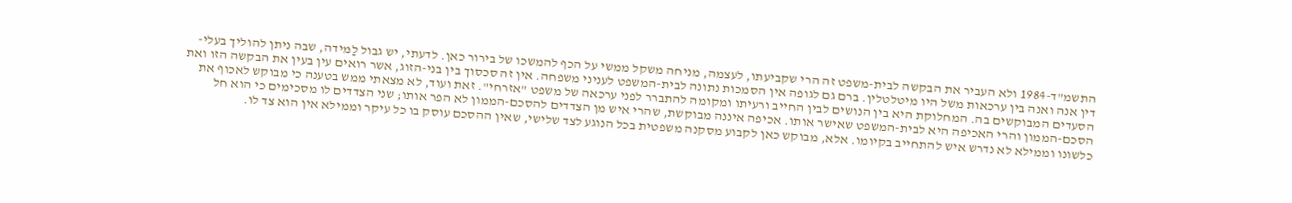התשמ"ד-1984 ולא העביר את הבקשה לבית-משפט זה הרי שקביעתו, לעצמה, מניחה משקל ממשי על הכף להמשכו של בירור כאן. לדעתי, יש גבול לַמּידה, שבה ניתן להוליך בעלי-דין אנה ואנה בין ערכאות משל היו מיטלטלין. ברם גם לגופה אין הסמכות נתונה לבית-המשפט לעניני משפחה. אין זה סכסוך בין בני-הזוג, אשר רואים עין בעין את הבקשה הזו ואת הסעדים המבוקשים בה. המחלוקת היא בין הנושים לבין החייב ורעיתו ומקומה להתברר לפני ערכאה של משפט "אזרחי". זאת ועוד, לא מצאתי ממש בטענה כי מבוקש לאכוף את הסכם-הממון והרי האכיפה היא לבית-המשפט שאישר אותו. אכיפה איננה מבוקשת, שהרי איש מן הצדדים להסכם-הממון לא הפר אותו; שני הצדדים לו מסכימים כי הוא חל כלשונו וממילא לא נדרש איש להתחייב בקיומו. אלא, מבוקש כאן לקבוע מסקנה משפטית בכל הנוגע לצד שלישי, שאין ההסכם עוסק בו כל עיקר וממילא אין הוא צד לו.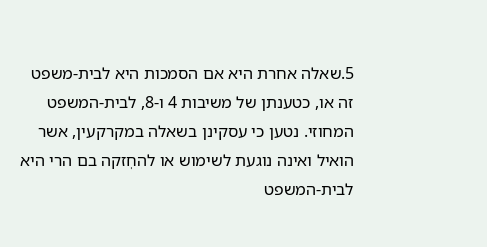5.שאלה אחרת היא אם הסמכות היא לבית-משפט זה או, כטענתן של משיבות 4 ו-8, לבית-המשפט המחוזי. נטען כי עסקינן בשאלה במקרקעין, אשר הואיל ואינה נוגעת לשימוש או להחְזקה בם הרי היא לבית-המשפט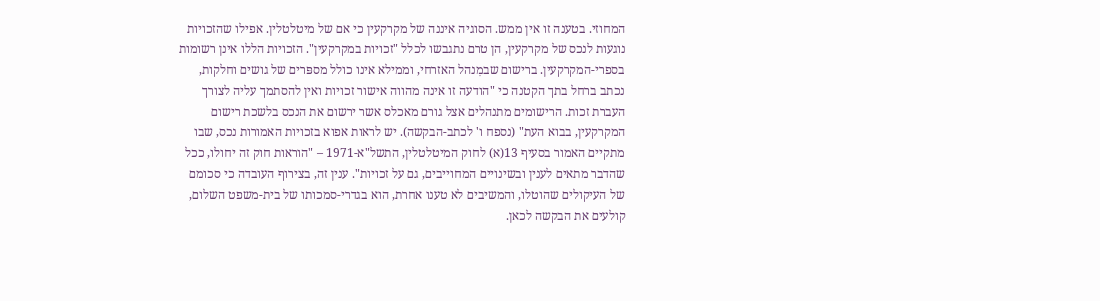המחוזי. בטענה זו אין ממש. הסוגיה איננה של מקרקעין כי אם של מיטלטלין. אפילו שהזכויות נוגעות לנכס של מקרקעין, הן טרם נתגבשו לכלל "זכויות במקרקעין". הזכויות הללו אינן רשומות בספרי-המקרקעין. ברישום שבמִנהל האזרחי, וממילא אינו כולל מספּרים של גושים וחלקות, נכתב ברחל בתך הקטנה כי "הודעה זו אינה מהווה אישור זכויות ואין להסתמך עליה לצורך העברת זכות. הרישומים מתנהלים אצל גורם מאכלס אשר ירשום את הנכס בלשכת רישום המקרקעין, בבוא העת" (נספח ו' לכתב-הבקשה). יש לראות אפוא בזכויות האמורות נכס, שבו מתקיים האמור בסעיף 13(א) לחוק המיטלטלין, התשל"א-1971 – "הוראות חוק זה יחולו, ככל שהדבר מתאים לענין ובשינויים המחוייבים, גם על זכויות". ענין זה, בצירוף העובדה כי סכומם של העיקולים שהוטלו, והמשיבים לא טענו אחרת, הוא בגדרי-סמכותו של בית-משפט השלום, קולעים את הבקשה לכאן.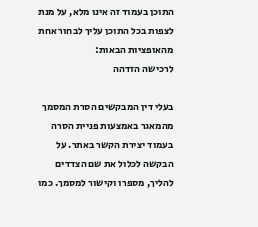התוכן בעמוד זה אינו מלא, על מנת לצפות בכל התוכן עליך לבחור אחת מהאופציות הבאות:
לרכישה הזדהה

בעלי דין המבקשים הסרת המסמך מהמאגר באמצעות פניית הסרה בעמוד יצירת הקשר באתר. על הבקשה לכלול את שם הצדדים להליך, מספרו וקישור למסמך. כמו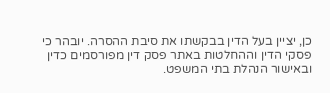כן, יציין בעל הדין בבקשתו את סיבת ההסרה. יובהר כי פסקי הדין וההחלטות באתר פסק דין מפורסמים כדין ובאישור הנהלת בתי המשפט.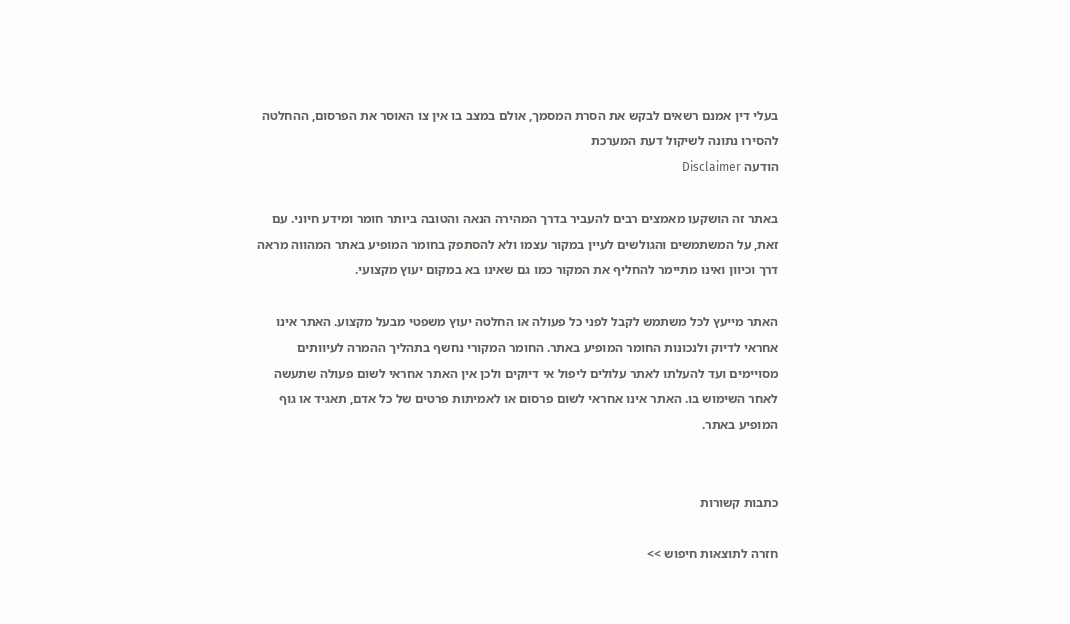בעלי דין אמנם רשאים לבקש את הסרת המסמך, אולם במצב בו אין צו האוסר את הפרסום, ההחלטה להסירו נתונה לשיקול דעת המערכת
הודעה Disclaimer

באתר זה הושקעו מאמצים רבים להעביר בדרך המהירה הנאה והטובה ביותר חומר ומידע חיוני. עם זאת, על המשתמשים והגולשים לעיין במקור עצמו ולא להסתפק בחומר המופיע באתר המהווה מראה דרך וכיוון ואינו מתיימר להחליף את המקור כמו גם שאינו בא במקום יעוץ מקצועי.

האתר מייעץ לכל משתמש לקבל לפני כל פעולה או החלטה יעוץ משפטי מבעל מקצוע. האתר אינו אחראי לדיוק ולנכונות החומר המופיע באתר. החומר המקורי נחשף בתהליך ההמרה לעיוותים מסויימים ועד להעלתו לאתר עלולים ליפול אי דיוקים ולכן אין האתר אחראי לשום פעולה שתעשה לאחר השימוש בו. האתר אינו אחראי לשום פרסום או לאמיתות פרטים של כל אדם, תאגיד או גוף המופיע באתר.


כתבות קשורות

חזרה לתוצאות חיפוש >>